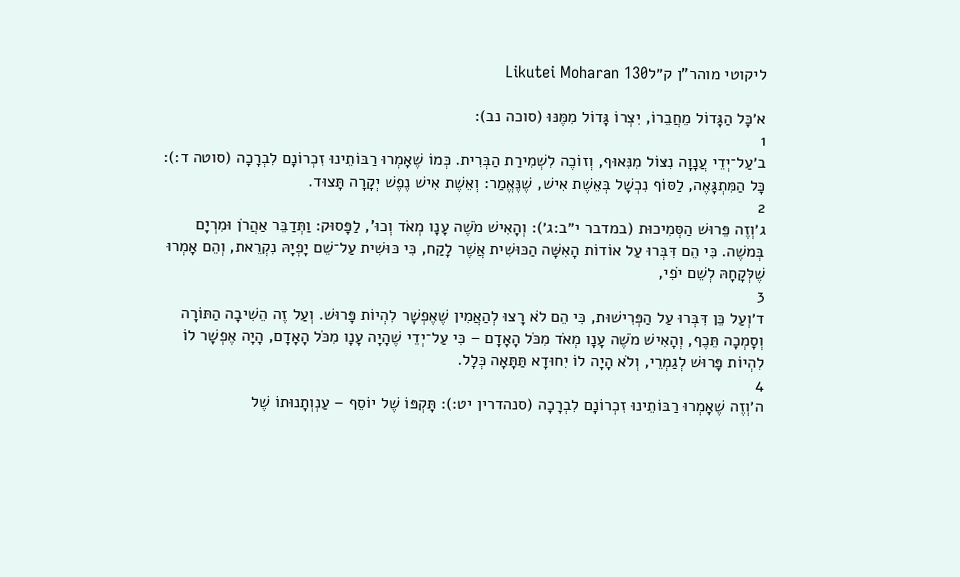ליקוטי מוהר"ן ק״לLikutei Moharan 130

א׳כָּל הַגָּדוֹל מֵחֲבֵרוֹ, יִצְרוֹ גָּדוֹל מִמֶּנּוּ (סוכה נב):
1
ב׳עַל־יְדֵי עֲנָוָה נִצּוֹל מִנִּאוּף, וְזוֹכֶה לִשְׁמִירַת הַבְּרִית. כְּמוֹ שֶׁאָמְרוּ רַבּוֹתֵינוּ זִכְרוֹנָם לִבְרָכָה (סוטה ד:): כָּל הַמִּתְגָּאֶה, לַסּוֹף נִכְשָׁל בְּאֵשֶׁת אִישׁ, שֶׁנֶּאֱמַר: וְאֵשֶׁת אִישׁ נֶפֶשׁ יְקָרָה תָּצוּד.
2
ג׳וְזֶה פֵּרוּשׁ הַסְּמִיכוּת (במדבר י״ב:ג׳): וְהָאִישׁ מֹשֶׁה עָנָו מְאֹד וְכוּ', לַפָּסוּק: וַתְּדַבֵּר אַהֲרֹן וּמִרְיָם בְּמשֶׁה. כִּי הֵם דִּבְּרוּ עַל אוֹדוֹת הָאִשָּׁה הַכּוּשִׁית אֲשֶׁר לָקַח, כִּי כּוּשִׁית עַל־שֵׁם יָפְיָהּ נִקְרֵאת, וְהֵם אָמְרוּ שֶׁלְּקָחָהּ לְשֵׁם יֹפִי,
3
ד׳וְעַל כֵּן דִּבְּרוּ עַל הַפְּרִישׁוּת, כִּי הֵם לֹא רָצוּ לְהַאֲמִין שֶׁאֶפְשָׁר לִהְיוֹת פָּרוּשׁ. וְעַל זֶה הֵשִׁיבָה הַתּוֹרָה וְסָמְכָה תֵּכֶף, וְהָאִישׁ מֹשֶׁה עָנָו מְאֹד מִכֹּל הָאָדָם – כִּי עַל־יְדֵי שֶׁהָיָה עָנָו מִכֹּל הָאָדָם, הָיָה אֶפְשָׁר לוֹ לִהְיוֹת פָּרוּשׁ לְגַמְרֵי, וְלֹא הָיָה לוֹ יִחוּדָא תַּתָּאָה כְּלָל.
4
ה׳וְזֶה שֶׁאָמְרוּ רַבּוֹתֵינוּ זִכְרוֹנָם לִבְרָכָה (סנהדרין יט:): תָּקְפּוֹ שֶׁל יוֹסֵף – עַנְוְתָנוּתוֹ שֶׁל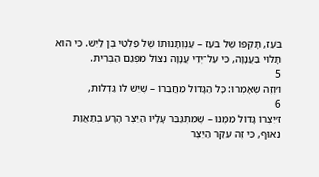בֹּעַז, תָּקְפּוֹ שֶׁל בֹּעַז – עַנְוְתָנוּתוֹ שֶׁל פַּלְטִי בֶּן לַיִּשׁ. כִּי הוּא תָּלוּי בַּעֲנָוָה, כִּי עַל־יְדֵי עֲנָוָה נִצּוֹל מִפְּגַם הַבְּרִית.
5
ו׳וְזֶה שֶׁאָמְרוּ: כָּל הַגָּדוֹל מֵחֲבֵרוֹ – שֶׁיֵּשׁ לוֹ גַּדְלוּת,
6
ז׳יִצְרוֹ גָּדוֹל מִמֶּנּוּ – שֶׁמִּתְגַּבֵּר עָלָיו הַיֵּצֶר הָרָע בְּתַאֲוַת נִאוּף, כִּי זֶה עִקַּר הַיֵּצֶר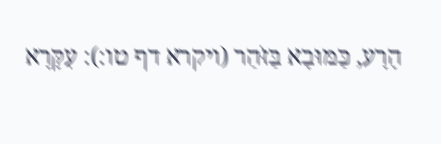הָרָע, כַּמּוּבָא בַּזֹּהַר (ויקרא דף טו:): עִקָּרָא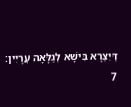דְּיִצְרָא בִּישָׁא לְגַלָּאָה עֲרָיִין:
7